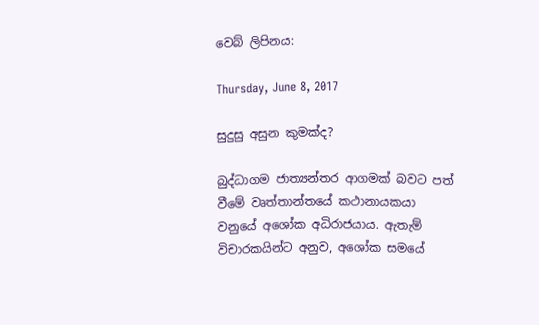වෙබ් ලිපිනය:

Thursday, June 8, 2017

සුදුසු අසුන කුමක්ද?

බුද්ධාගම ජාත්‍යන්තර ආගමක් බවට පත් වීමේ වෘත්තාන්තයේ කථානායකයා වනුයේ අශෝක අධිරාජයාය. ඇතැම් විචාරකයින්ට අනුව, අශෝක සමයේ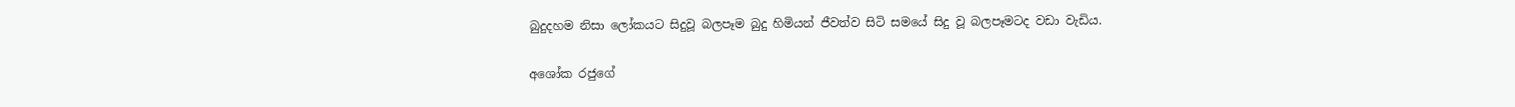බුදුදහම නිසා ලෝකයට සිදුවූ බලපෑම බුදු හිමියන් ජීවත්ව සිටි සමයේ සිදු වූ බලපෑමටද වඩා වැඩිය.

අශෝක රජුගේ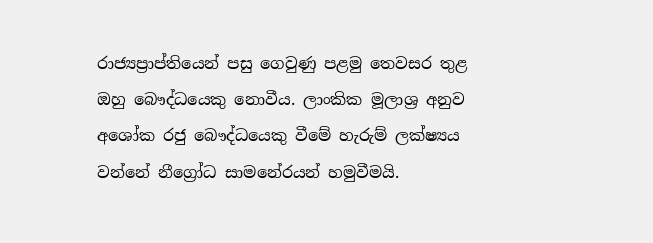රාජ්‍යප්‍රාප්තියෙන් පසු ගෙවුණු පළමු තෙවසර තුළ ඔහු බෞද්ධයෙකු නොවීය. ලාංකික මූලාශ්‍ර අනුව අශෝක රජු බෞද්ධයෙකු වීමේ හැරුම් ලක්ෂ්‍යය වන්නේ නීග්‍රෝධ සාමනේරයන් හමුවීමයි.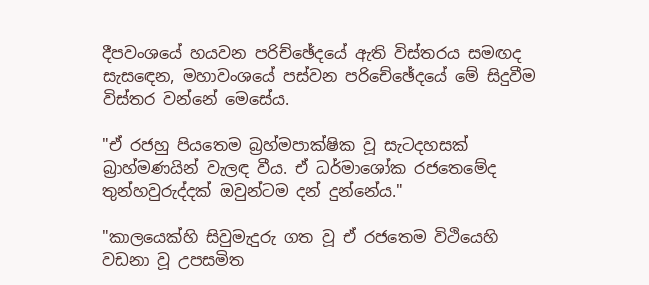දීපවංශයේ හයවන පරිච්ඡේදයේ ඇති විස්තරය සමඟද සැසඳෙන, මහාවංශයේ පස්වන පරිචේඡේදයේ මේ සිදුවීම විස්තර වන්නේ මෙසේය.

"ඒ රජහු පියතෙම බ්‍රහ්මපාක්ෂික වූ සැට‍දහසක් බ්‍රාහ්මණයින් වැලඳ වීය. ඒ ධර්මාශෝක රජතෙමේද තුන්හවුරුද්දක් ඔවුන්ටම දන් දුන්නේය."

"කාලයෙක්හි සිවුමැදුරු ගත වූ ඒ රජතෙම විථියෙහි වඩනා වූ උපසමිත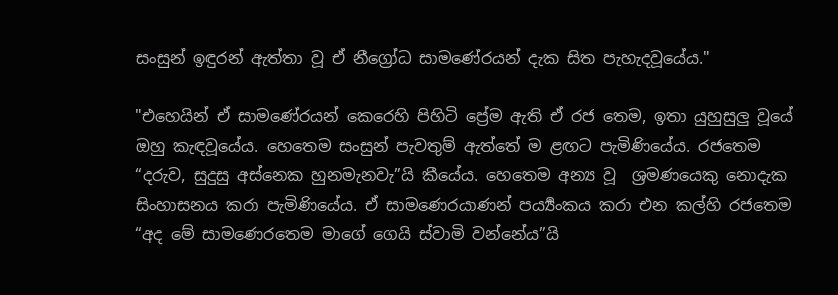සංසුන් ඉඳුරන් ඇත්තා වූ ඒ නීග්‍රෝධ සාමණේරයන් දැක සිත පැහැදවූයේය."

"එහෙයින් ඒ සාමණේරයන් කෙරෙහි පිහිටි ප්‍රේම ඇති ඒ රජ තෙම, ඉතා යුහුසුලු වූයේ ඔහු කැඳවූයේය. හෙතෙම සංසුන් පැවතුම් ඇත්තේ ම ළඟට පැමිණියේය. රජතෙම “දරුව, සුදුසු අස්නෙක හුනමැනවැ”යි කීයේය. හෙතෙම අන්‍ය වූ  ශ්‍රමණයෙකු නොදැක සිංහාසනය කරා පැමිණියේය. ඒ සාමණෙරයාණන් පර්‍ය්‍යංකය කරා එන කල්හි රජතෙම “අද මේ සාමණෙරතෙම මාගේ ගෙයි ස්වාමි වන්නේය”යි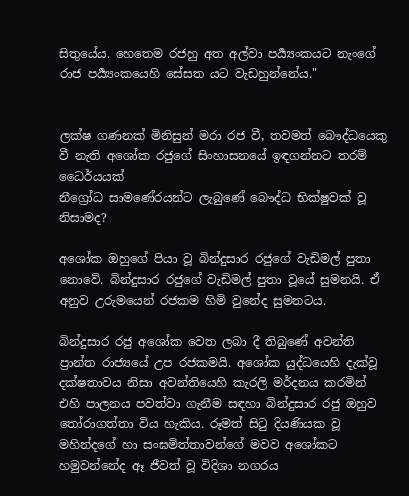සිතුයේය. හෙතෙම රජහු අත අල්වා පර්‍ය්‍යංකයට නැංගේ රාජ පර්‍ය්‍යංකයෙහි සේසත යට වැඩහුන්නේය."


ලක්ෂ ගණනක් මිනිසුන් මරා රජ වී, තවමත් බෞද්ධයෙකු වී නැති අශෝක රජුගේ සිංහාසනයේ ඉඳගන්නට තරම් ධෛර්යයක්
නීග්‍රෝධ සාමණේරයන්ට ලැබුණේ බෞද්ධ භික්ෂුවක් වූ නිසාමද?

අශෝක ඔහුගේ පියා වූ බින්දුසාර රජුගේ වැඩිමල් පුතා නොවේ. බින්දුසාර රජුගේ වැඩිමල් පුතා වූයේ සුමනයි. ඒ අනුව උරුමයෙන් රජකම හිමි වුනේද සුමනටය.

බින්දුසාර රජු අශෝක වෙත ලබා දී තිබුණේ අවන්ති ප්‍රාන්ත රාජ්‍යයේ උප රජකමයි. අශෝක යුද්ධයෙහි දැක්වූ දක්ෂතාවය නිසා අවන්තියෙහි කැරලි මර්දනය කරමින් එහි පාලනය පවත්වා ගැනීම සඳහා බින්දුසාර රජු ඔහුව තෝරාගත්තා විය හැකිය. රූමත් සිටු දියණියක වූ මහින්දගේ හා සංඝමිත්තාවන්ගේ මවව අශෝකට හමුවන්නේද ඈ ජීවත් වූ විදිශා නගරය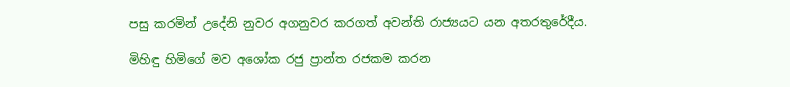පසු කරමින් උදේනි නුවර අගනුවර කරගත් අවන්ති රාජ්‍යයට යන අතරතුරේදීය.

මිහිඳු හිමිගේ මව අශෝක රජු ප්‍රාන්ත රජකම කරන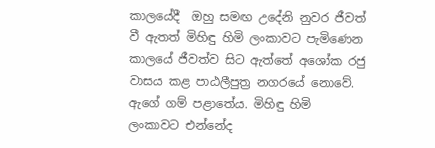කාලයේදී  ඔහු සමඟ උදේනි නුවර ජීවත් වී ඇතත් මිහිඳු හිමි ලංකාවට පැමිණෙන කාලයේ ජීවත්ව සිට ඇත්තේ අශෝක රජු වාසය කළ පාඨලීපුත්‍ර නගරයේ නොවේ. ඇගේ ගම් පළාතේය. මිහිඳු හිමි ලංකාවට එන්නේද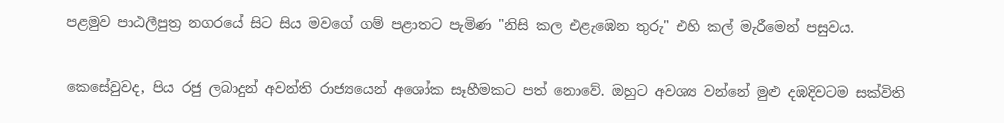පළමුව පාඨලීපුත්‍ර නගරයේ සිට සිය මවගේ ගම් පළාතට පැමිණ "නිසි කල එළැඹෙන තුරු" එහි කල් මැරීමෙන් පසුවය.

කෙසේවුවද, පිය රජු ලබාදුන් අවන්ති රාජ්‍යයෙන් අශෝක සෑහීමකට පත් නොවේ. ඔහුට අවශ්‍ය වන්නේ මුළු දඹදිවටම සක්විති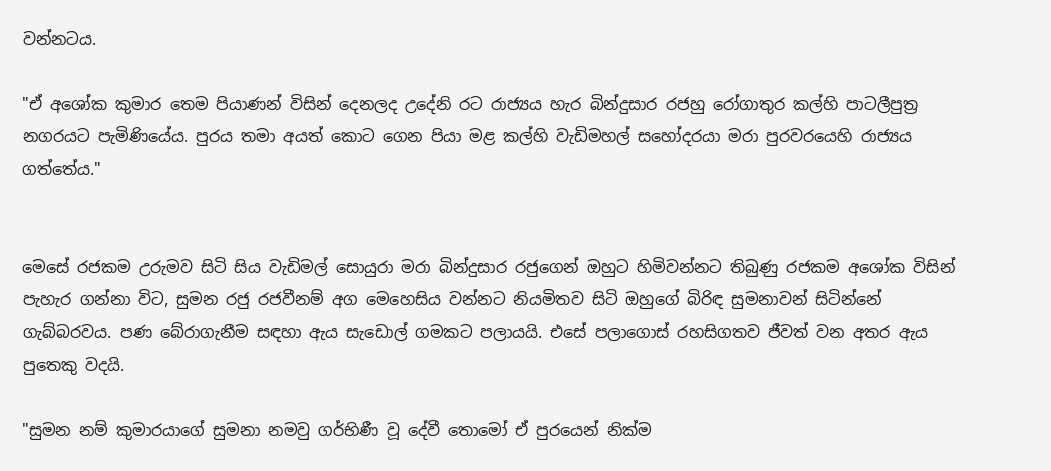වන්නටය.

"ඒ අශෝක කුමාර තෙම පියාණන් විසින් දෙනලද උදේනි රට රාජ්‍යය හැර බින්දුසාර රජහු රෝගාතුර කල්හි පාටලීපුත්‍ර  නගරයට පැමිණියේය. පුරය තමා අයත් කොට ගෙන පියා මළ කල්හි වැඩිමහල් සහෝදරයා මරා පුරවරයෙහි රාජ්‍යය ගත්තේය."


මෙසේ රජකම උරුමව සිටි සිය වැඩිමල් සොයුරා මරා බින්දුසාර රජුගෙන් ඔහුට හිමිවන්නට තිබුණු රජකම අශෝක විසින් පැහැර ගන්නා විට, සුමන රජු රජවීනම් අග මෙහෙසිය වන්නට නියමිතව සිටි ඔහුගේ බිරිඳ සුමනාවන් සිටින්නේ ගැබ්බරවය. පණ බේරාගැනීම සඳහා ඇය සැඩොල් ගමකට පලායයි. එසේ පලාගොස් රහසිගතව ජීවත් වන අතර ඇය පුතෙකු වදයි.

"සුමන නම් කුමාරය‍ාගේ සුමනා නමවු ගර්භිණී වූ දේවී තොමෝ ඒ පුරයෙන් නික්ම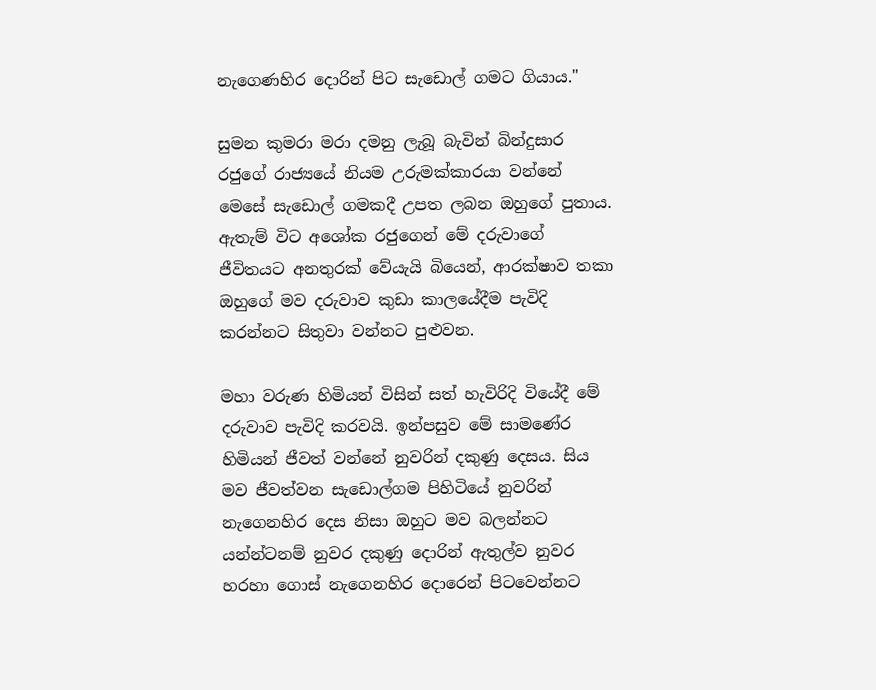නැගෙණහිර දොරින් පිට සැඩොල් ගමට ගියාය."

සුමන කුමරා මරා දමනු ලැබූ බැවින් බින්දුසාර රජුගේ රාජ්‍යයේ නියම උරුමක්කාරයා වන්නේ මෙසේ සැඩොල් ගමකදී උපත ලබන ඔහුගේ පුතාය. ඇතැම් විට අශෝක රජුගෙන් මේ දරුවාගේ ජීවිතයට අනතුරක් වේයැයි බියෙන්, ආරක්ෂාව තකා  ඔහුගේ මව දරුවාව කුඩා කාලයේදීම පැවිදි කරන්නට සිතුවා වන්නට පුළුවන.

මහා වරුණ හිමියන් විසින් සත් හැවිරිදි වියේදී මේ දරුවාව පැවිදි කරවයි. ඉන්පසුව මේ සාමණේර හිමියන් ජීවත් වන්නේ නුවරින් දකුණු දෙසය. සිය මව ජීවත්වන සැඩොල්ගම පිහිටියේ නුවරින් නැගෙනහිර දෙස නිසා ඔහුට මව බලන්නට යන්න්ටනම් නුවර දකුණු දොරින් ඇතුල්ව නුවර හරහා ගොස් නැගෙනහිර දොරෙන් පිටවෙන්නට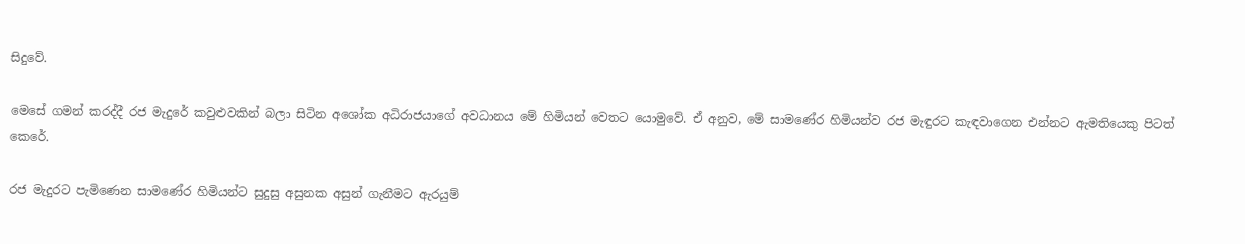සිදුවේ.

මෙසේ ගමන් කරද්දී රජ මැදුරේ කවුළුවකින් බලා සිටින අශෝක අධිරාජයාගේ අවධානය මේ හිමියන් වෙතට යොමුවේ. ඒ අනුව, මේ සාමණේර හිමියන්ව රජ මැඳුරට කැඳවාගෙන එන්නට ඇමතියෙකු පිටත් කෙරේ.

රජ මැදුරට පැමිණෙන සාමණේර හිමියන්ට සුදුසු අසුනක අසුන් ගැනීමට ඇරයුම්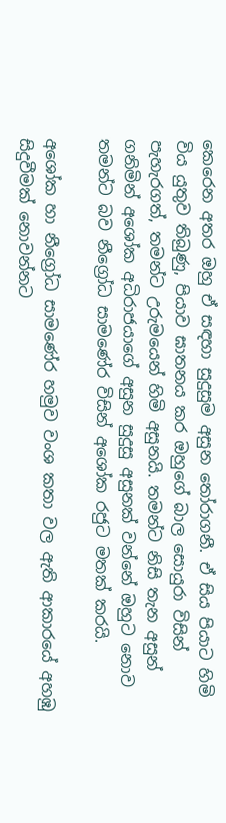කෙරෙන අතර ඔහු ඒ සඳහා සුදුසුම අසුන තෝරාගනී. ඒ සිය පියාට හිමි විය යුතුව තිබුණු, පියාව ඝාතනය කර ඔහුගේ බාල සොයුරා විසින් පැහැරගත්, තමන්ට උරුමයෙන් හිමි අසුනයි. තමන්ට නිසි තැන අසුන් ගනිමින් අශෝක අධිරාජයාගේ අසුන සුදුසු අසුනක් වන්නේ ඔහුට නොව තමන්ට බව නීග්‍රෝධ සාමණේර විසින් අශෝක රජුට මතක් කරයි.

අශෝක හා නීග්‍රෝධ සාමණේර හමුව වංශ කතා වල ඇති ආකාරයේ අහඹු සිදුවීමක් නොවන්නට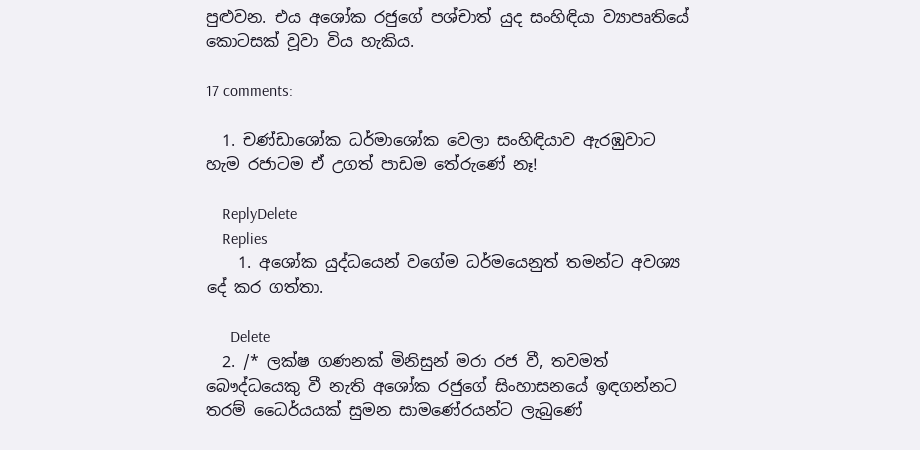පුළුවන. එය අශෝක රජුගේ පශ්චාත් යුද සංහිඳියා ව්‍යාපෘතියේ කොටසක් වූවා විය හැකිය.

17 comments:

  1. චණ්ඩාශෝක ධර්මාශෝක වෙලා සංහිඳියාව ඇරඹුවාට හැම රජාටම ඒ උගත් පාඩම තේරුණේ නෑ!

    ReplyDelete
    Replies
    1. අශෝක යුද්ධයෙන් වගේම ධර්මයෙනුත් තමන්ට අවශ්‍ය දේ කර ගත්තා.

      Delete
  2. /* ලක්ෂ ගණනක් මිනිසුන් මරා රජ වී, තවමත් බෞද්ධයෙකු වී නැති අශෝක රජුගේ සිංහාසනයේ ඉඳගන්නට තරම් ධෛර්යයක් සුමන සාමණේරයන්ට ලැබුණේ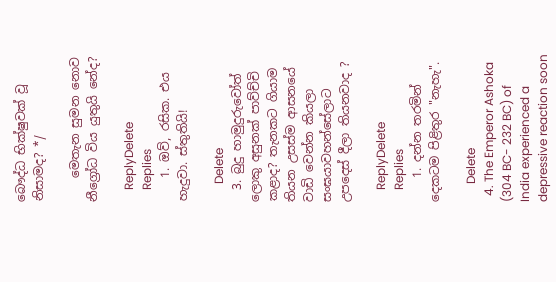බෞද්ධ භික්ෂුවක් වූ නිසාමද? */

    මෙතැන සුමන නොව නීග්‍රෝධ විය යුතුයි නේද?

    ReplyDelete
    Replies
    1. ඔව්, රසික. එය හැදුවා. ස්තුතියි!

      Delete
  3. බුදු හාමුදුරුවෝත් ලොකු අසුනක් පාව්ච්චි කළාද? තැනකට ගියාම තියන උසස්ම ආසනයේ වාඩි වෙන්න කියලා සංඝයාවහන්සේලාට උපදෙස් දීලා තියනවාද ?

    ReplyDelete
    Replies
    1. දන්න තරමින් දෙකටම පිළිතුර "නැහැ".

      Delete
  4. The Emperor Ashoka (304 BC- 232 BC) of India experienced a depressive reaction soon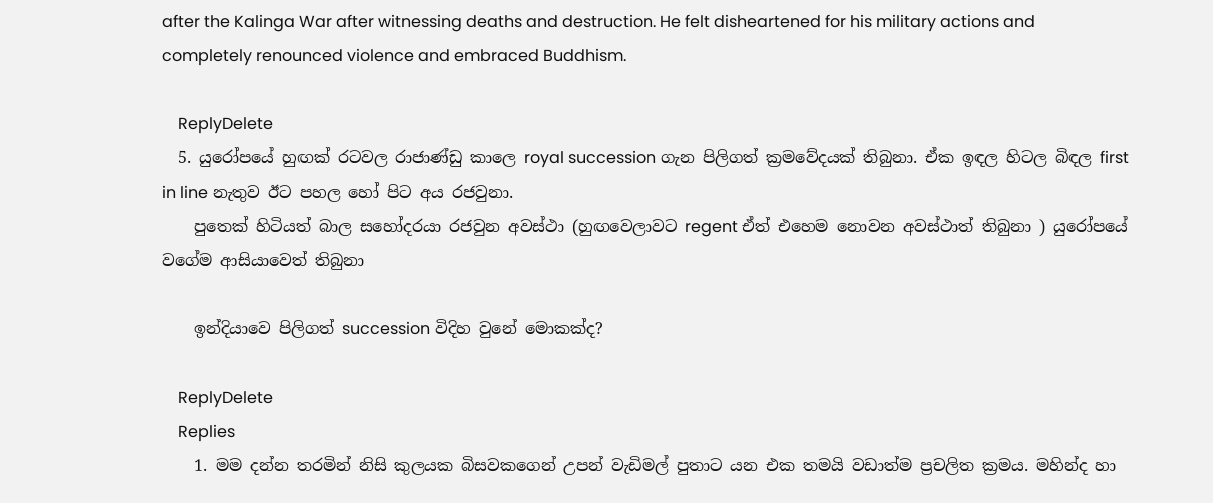after the Kalinga War after witnessing deaths and destruction. He felt disheartened for his military actions and completely renounced violence and embraced Buddhism.

    ReplyDelete
  5. යුරෝපයේ හුඟක් රටවල රාජාණ්ඩු කාලෙ royal succession ගැන පිලිගත් ක්‍රමවේදයක් තිබුනා. ඒක ඉඳල හිටල බිඳල first in line නැතුව ඊට පහල හෝ පිට අය රජවුනා.
    පුතෙක් හිටියත් බාල සහෝදරයා රජවුන අවස්ථා (හුඟවෙලාවට regent ඒත් එහෙම නොවන අවස්ථාත් තිබුනා ) යුරෝපයේ වගේම ආසියාවෙත් තිබුනා

    ඉන්දියාවෙ පිලිගත් succession විදිහ වුනේ මොකක්ද?

    ReplyDelete
    Replies
    1. මම දන්න තරමින් නිසි කුලයක බිසවකගෙන් උපන් වැඩිමල් පුතාට යන එක තමයි වඩාත්ම ප්‍රචලිත ක්‍රමය. මහින්ද හා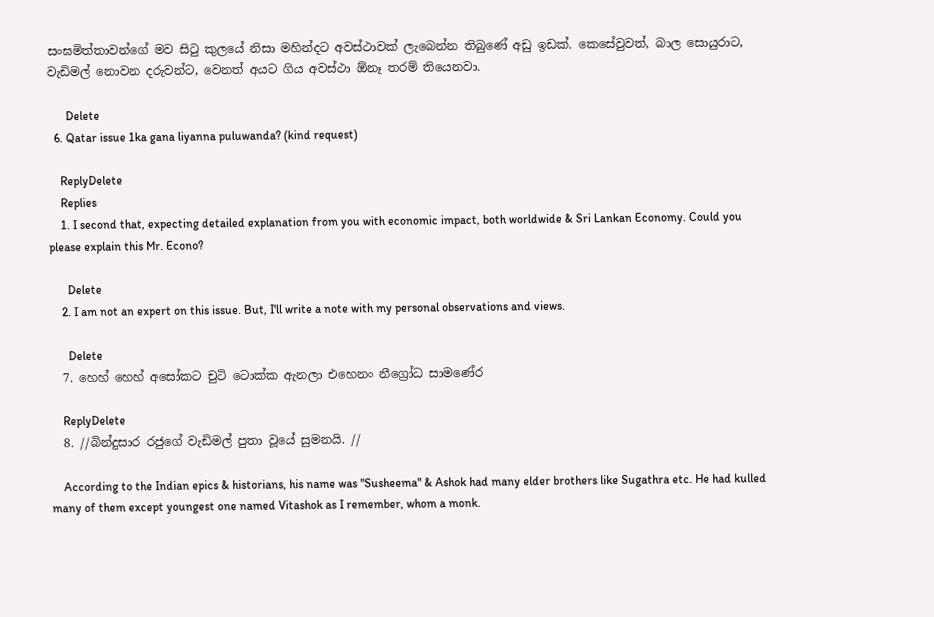සංඝමිත්තාවන්ගේ මව සිටු කුලයේ නිසා මහින්දට අවස්ථාවක් ලැබෙන්න තිබුණේ අඩු ඉඩක්. කෙසේවුවත්, බාල සොයුරාට, වැඩිමල් නොවන දරුවන්ට, වෙනත් අයට ගිය අවස්ථා ඕනෑ තරම් තියෙනවා.

      Delete
  6. Qatar issue 1ka gana liyanna puluwanda? (kind request)

    ReplyDelete
    Replies
    1. I second that, expecting detailed explanation from you with economic impact, both worldwide & Sri Lankan Economy. Could you please explain this Mr. Econo?

      Delete
    2. I am not an expert on this issue. But, I'll write a note with my personal observations and views.

      Delete
  7. හෙහ් හෙහ් අසෝකට චුටි ටොක්ක ඇනලා එහෙනං නීග්‍රෝධ සාමණේර

    ReplyDelete
  8. //බින්දුසාර රජුගේ වැඩිමල් පුතා වූයේ සුමනයි. //

    According to the Indian epics & historians, his name was "Susheema" & Ashok had many elder brothers like Sugathra etc. He had kulled many of them except youngest one named Vitashok as I remember, whom a monk.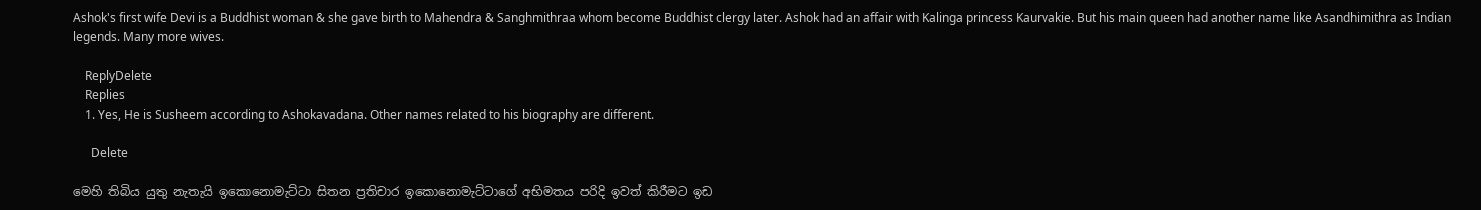Ashok's first wife Devi is a Buddhist woman & she gave birth to Mahendra & Sanghmithraa whom become Buddhist clergy later. Ashok had an affair with Kalinga princess Kaurvakie. But his main queen had another name like Asandhimithra as Indian legends. Many more wives.

    ReplyDelete
    Replies
    1. Yes, He is Susheem according to Ashokavadana. Other names related to his biography are different.

      Delete

මෙහි තිබිය යුතු නැතැයි ඉකොනොමැට්ටා සිතන ප්‍රතිචාර ඉකොනොමැට්ටාගේ අභිමතය පරිදි ඉවත් කිරීමට ඉඩ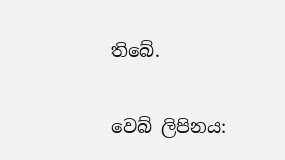තිබේ.

වෙබ් ලිපිනය: